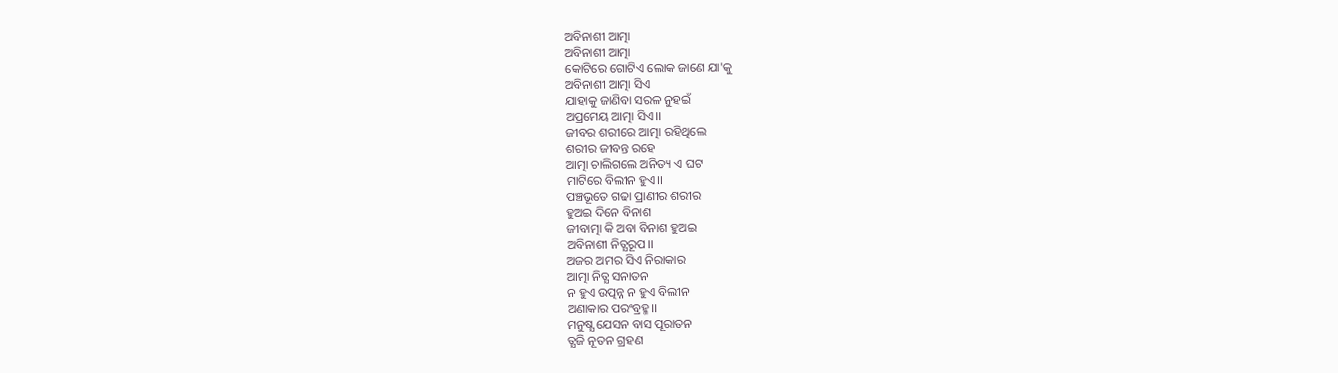ଅବିନାଶୀ ଆତ୍ମା
ଅବିନାଶୀ ଆତ୍ମା
କୋଟିରେ ଗୋଟିଏ ଲୋକ ଜାଣେ ଯା'କୁ
ଅବିନାଶୀ ଆତ୍ମା ସିଏ
ଯାହାକୁ ଜାଣିବା ସରଳ ନୁହଇଁ
ଅପ୍ରମେୟ ଆତ୍ମା ସିଏ।।
ଜୀବର ଶରୀରେ ଆତ୍ମା ରହିଥିଲେ
ଶରୀର ଜୀବନ୍ତ ରହେ
ଆତ୍ମା ଚାଲିଗଲେ ଅନିତ୍ୟ ଏ ଘଟ
ମାଟିରେ ବିଲୀନ ହୁଏ।।
ପଞ୍ଚଭୂତେ ଗଢା ପ୍ରାଣୀର ଶରୀର
ହୁଅଇ ଦିନେ ବିନାଶ
ଜୀବାତ୍ମା କି ଅବା ବିନାଶ ହୁଅଇ
ଅବିନାଶୀ ନିତ୍ଯରୂପ।।
ଅଜର ଅମର ସିଏ ନିରାକାର
ଆତ୍ମା ନିତ୍ଯ ସନାତନ
ନ ହୁଏ ଉତ୍ପନ୍ନ ନ ହୁଏ ବିଲୀନ
ଅଣାକାର ପରଂବ୍ରହ୍ମ।।
ମନୁଷ୍ଯ ଯେସନ ବାସ ପୂରାତନ
ତ୍ଯଜି ନୂତନ ଗ୍ରହଣ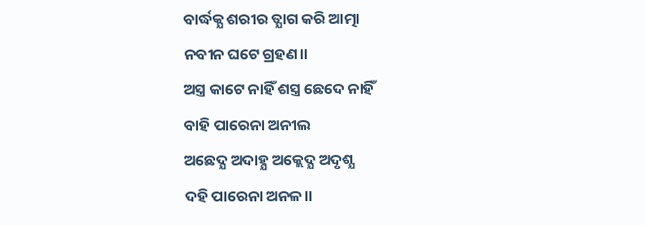ବାର୍ଦ୍ଧକ୍ଯ ଶରୀର ତ୍ଯାଗ କରି ଆତ୍ମା
ନବୀନ ଘଟେ ଗ୍ରହଣ।।
ଅସ୍ତ୍ର କାଟେ ନାହିଁ ଶସ୍ତ୍ର ଛେଦେ ନାହିଁ
ବାହି ପାରେନା ଅନୀଲ
ଅଛେଦ୍ଯ ଅଦାହ୍ଯ ଅକ୍ଲେଦ୍ଯ ଅଦୃଶ୍ଯ
ଦହି ପାରେନା ଅନଳ।।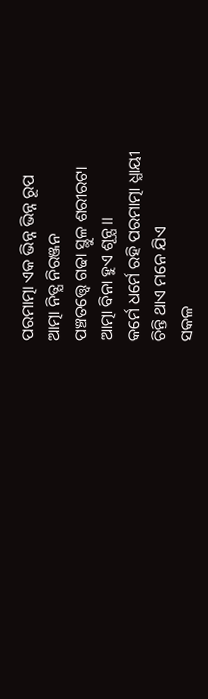ପରମାତ୍ମା ଏକ ଭିନ୍ନ ଭିନ୍ନ ରୂପ
ଆତ୍ମା ନିତ୍ଯ ନିରଞ୍ଜନ
ପଞ୍ଚତତ୍ତ୍ବେ ଗଢା ସ୍ଥୁଳ ଶରୀରଟା
ଆତ୍ମା ବିନା ହୁଏ ଶୂନ୍ଯ।।
କର୍ମେ ଧର୍ମେ ରହି ପରମାତ୍ମା ଧ୍ଯାୟୀ
ଚିନ୍ତି ଥାଏ ମନେ ଯିଏ
ସକଳ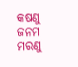କଷଣୁ ଜନମ ମରଣୁ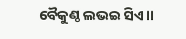ବୈକୁଣ୍ଠ ଲଭଇ ସିଏ।।